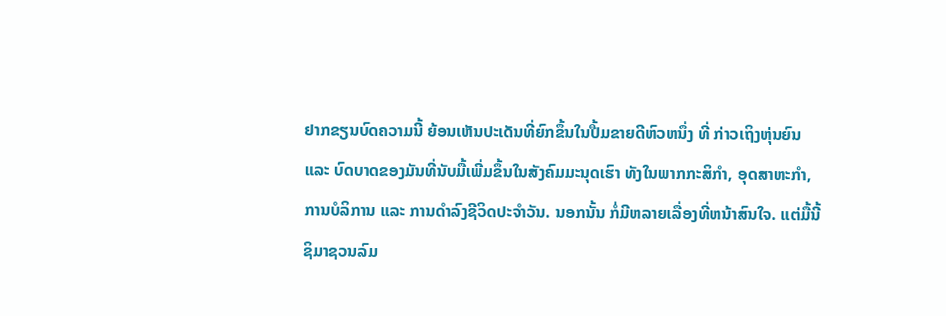ຢາກຂຽນບົດຄວາມນີ້ ຍ້ອນເຫັນປະເດັນທີ່ຍົກຂຶ້ນໃນປື້ມຂາຍດີຫົວຫນຶ່ງ ທີ່ ກ່າວເຖິງຫຸ່ນຍົນ
ແລະ ບົດບາດຂອງມັນທີ່ນັບມື້ເພີ່ມຂຶ້ນໃນສັງຄົມມະນຸດເຮົາ ທັງໃນພາກກະສິກໍາ, ອຸດສາຫະກໍາ,
ການບໍລິການ ແລະ ການດໍາລົງຊີວິດປະຈໍາວັນ. ນອກນັ້ນ ກໍ່ມີຫລາຍເລື່ອງທີ່ຫນ້າສົນໃຈ. ແຕ່ມື້ນີ້
ຊິມາຊວນລົມ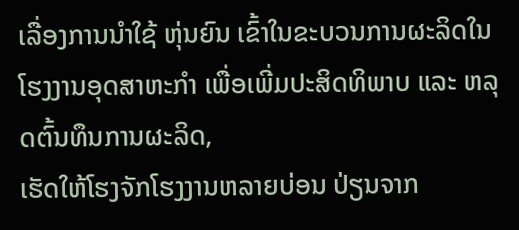ເລື່ອງການນໍາໃຊ້ ຫຸ່ນຍົນ ເຂົ້າໃນຂະບວນການຜະລິດໃນໂຮງງານອຸດສາຫະກຳ ເພື່ອເພີ່ມປະສິດທິພາບ ແລະ ຫລຸດຕົ້ນທຶນການຜະລິດ,
ເຮັດໃຫ້ໂຮງຈັກໂຮງງານຫລາຍບ່ອນ ປ່ຽນຈາກ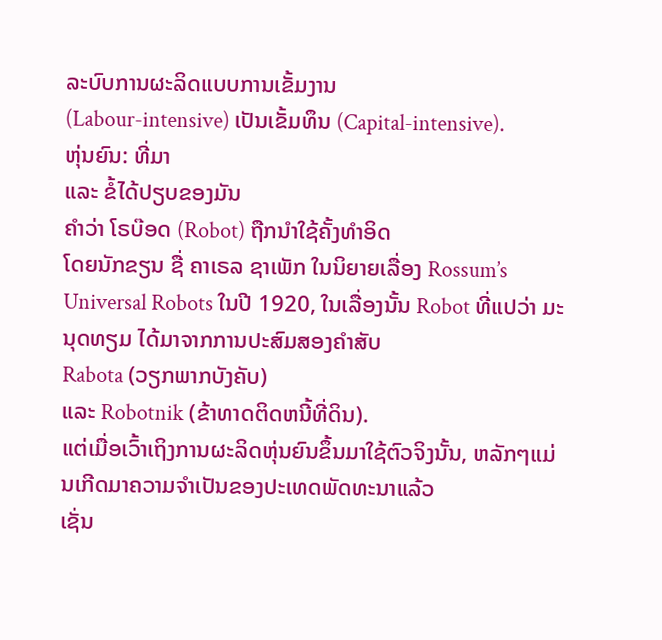ລະບົບການຜະລິດແບບການເຂັ້ມງານ
(Labour-intensive) ເປັນເຂັ້ມທຶນ (Capital-intensive).
ຫຸ່ນຍົນ: ທີ່ມາ
ແລະ ຂໍ້ໄດ້ປຽບຂອງມັນ
ຄໍາວ່າ ໂຣບ໊ອດ (Robot) ຖືກນໍາໃຊ້ຄັ້ງທຳອິດ
ໂດຍນັກຂຽນ ຊື່ ຄາເຣລ ຊາເພັກ ໃນນິຍາຍເລື່ອງ Rossum’s Universal Robots ໃນປີ 1920, ໃນເລື່ອງນັ້ນ Robot ທີ່ແປວ່າ ມະນຸດທຽມ ໄດ້ມາຈາກການປະສົມສອງຄໍາສັບ
Rabota (ວຽກພາກບັງຄັບ)
ແລະ Robotnik (ຂ້າທາດຕິດຫນີ້ທີ່ດິນ).
ແຕ່ເມື່ອເວົ້າເຖິງການຜະລິດຫຸ່ນຍົນຂຶ້ນມາໃຊ້ຕົວຈິງນັ້ນ, ຫລັກໆແມ່ນເກີດມາຄວາມຈຳເປັນຂອງປະເທດພັດທະນາແລ້ວ
ເຊັ່ນ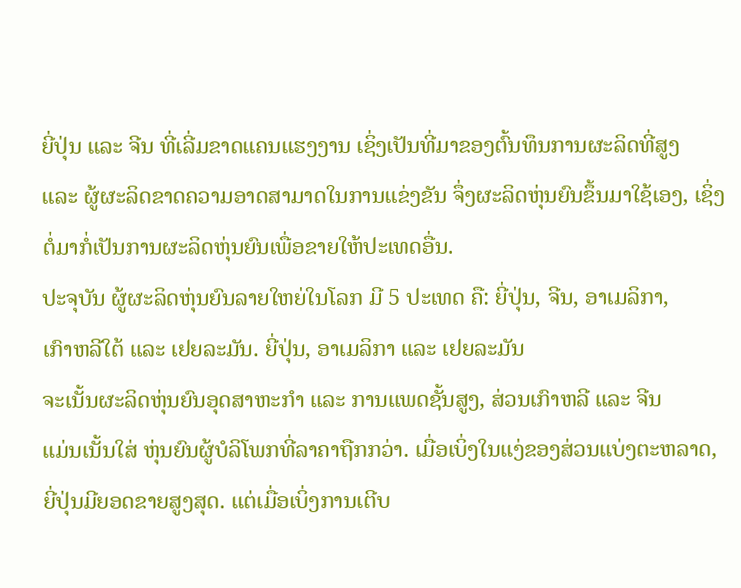ຍີ່ປຸ່ນ ແລະ ຈີນ ທີ່ເລີ່ມຂາດແຄນແຮງງານ ເຊິ່ງເປັນທີ່ມາຂອງຕົ້ນທຶນການຜະລິດທີ່ສູງ
ແລະ ຜູ້ຜະລິດຂາດຄວາມອາດສາມາດໃນການແຂ່ງຂັນ ຈຶ່ງຜະລິດຫຸ່ນຍົນຂຶ້ນມາໃຊ້ເອງ, ເຊິ່ງຕໍ່ມາກໍ່ເປັນການຜະລິດຫຸ່ນຍົນເພື່ອຂາຍໃຫ້ປະເທດອື່ນ.
ປະຈຸບັນ ຜູ້ຜະລິດຫຸ່ນຍົນລາຍໃຫຍ່ໃນໂລກ ມີ 5 ປະເທດ ຄື: ຍີ່ປຸ່ນ, ຈີນ, ອາເມລິກາ,
ເກົາຫລີໃຕ້ ແລະ ເຢຍລະມັນ. ຍີ່ປຸ່ນ, ອາເມລິກາ ແລະ ເຢຍລະມັນ
ຈະເນັ້ນຜະລິດຫຸ່ນຍົນອຸດສາຫະກຳ ແລະ ການແພດຊັ້ນສູງ, ສ່ວນເກົາຫລີ ແລະ ຈີນ
ແມ່ນເນັ້ນໃສ່ ຫຸ່ນຍົນຜູ້ບໍລິໂພກທີ່ລາຄາຖືກກວ່າ. ເມື່ອເບິ່ງໃນແງ່ຂອງສ່ວນແບ່ງຕະຫລາດ,
ຍີ່ປຸ່ນມີຍອດຂາຍສູງສຸດ. ແຕ່ເມື່ອເບິ່ງການເຕີບ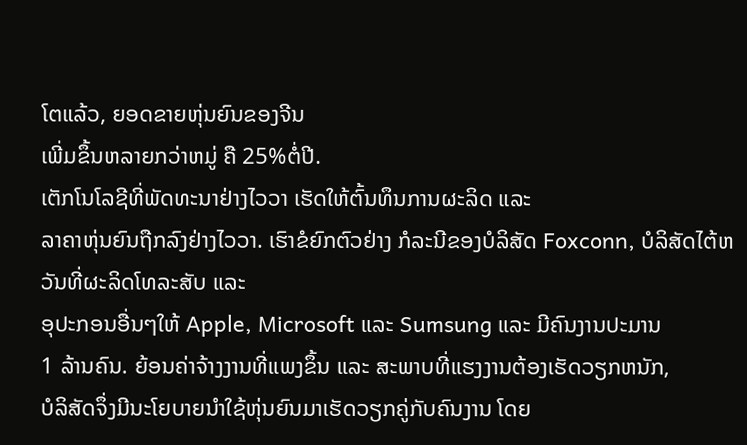ໂຕແລ້ວ, ຍອດຂາຍຫຸ່ນຍົນຂອງຈີນ
ເພີ່ມຂຶ້ນຫລາຍກວ່າຫມູ່ ຄື 25%ຕໍ່ປີ.
ເຕັກໂນໂລຊີທີ່ພັດທະນາຢ່າງໄວວາ ເຮັດໃຫ້ຕົ້ນທຶນການຜະລິດ ແລະ
ລາຄາຫຸ່ນຍົນຖືກລົງຢ່າງໄວວາ. ເຮົາຂໍຍົກຕົວຢ່າງ ກໍລະນີຂອງບໍລິສັດ Foxconn, ບໍລິສັດໄຕ້ຫວັນທີ່ຜະລິດໂທລະສັບ ແລະ
ອຸປະກອນອື່ນໆໃຫ້ Apple, Microsoft ແລະ Sumsung ແລະ ມີຄົນງານປະມານ
1 ລ້ານຄົນ. ຍ້ອນຄ່າຈ້າງງານທີ່ແພງຂຶ້ນ ແລະ ສະພາບທີ່ແຮງງານຕ້ອງເຮັດວຽກຫນັກ,
ບໍລິສັດຈຶ່ງມີນະໂຍບາຍນໍາໃຊ້ຫຸ່ນຍົນມາເຮັດວຽກຄູ່ກັບຄົນງານ ໂດຍ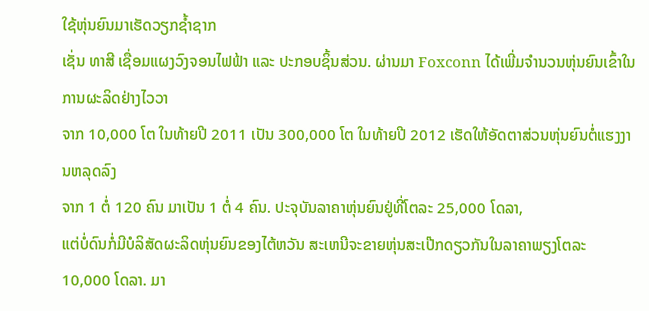ໃຊ້ຫຸ່ນຍົນມາເຮັດວຽກຊໍ້າຊາກ
ເຊັ່ນ ທາສີ ເຊື່ອມແຜງວົງຈອນໄຟຟ້າ ແລະ ປະກອບຊິ້ນສ່ວນ. ຜ່ານມາ Foxconn ໄດ້ເພີ່ມຈໍານວນຫຸ່ນຍົນເຂົ້າໃນການຜະລິດຢ່າງໄວວາ
ຈາກ 10,000 ໂຕ ໃນທ້າຍປີ 2011 ເປັນ 300,000 ໂຕ ໃນທ້າຍປີ 2012 ເຮັດໃຫ້ອັດຕາສ່ວນຫຸ່ນຍົນຕໍ່ແຮງງານຫລຸດລົງ
ຈາກ 1 ຕໍ່ 120 ຄົນ ມາເປັນ 1 ຕໍ່ 4 ຄົນ. ປະຈຸບັນລາຄາຫຸ່ນຍົນຢູ່ທີ່ໂຕລະ 25,000 ໂດລາ,
ແຕ່ບໍ່ດົນກໍ່ມີບໍລິສັດຜະລິດຫຸ່ນຍົນຂອງໄຕ້ຫວັນ ສະເຫນີຈະຂາຍຫຸ່ນສະເປ໊ກດຽວກັນໃນລາຄາພຽງໂຕລະ
10,000 ໂດລາ. ມາ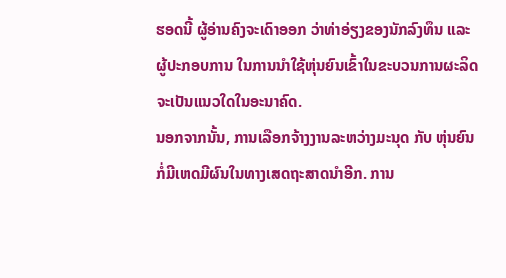ຮອດນີ້ ຜູ້ອ່ານຄົງຈະເດົາອອກ ວ່າທ່າອ່ຽງຂອງນັກລົງທຶນ ແລະ
ຜູ້ປະກອບການ ໃນການນຳໃຊ້ຫຸ່ນຍົນເຂົ້າໃນຂະບວນການຜະລິດຈະເປັນແນວໃດໃນອະນາຄົດ.
ນອກຈາກນັ້ນ, ການເລືອກຈ້າງງານລະຫວ່າງມະນຸດ ກັບ ຫຸ່ນຍົນ
ກໍ່ມີເຫດມີຜົນໃນທາງເສດຖະສາດນໍາອີກ. ການ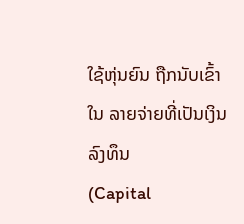ໃຊ້ຫຸ່ນຍົນ ຖືກນັບເຂົ້າໃນ ລາຍຈ່າຍທີ່ເປັນເງິນລົງທຶນ
(Capital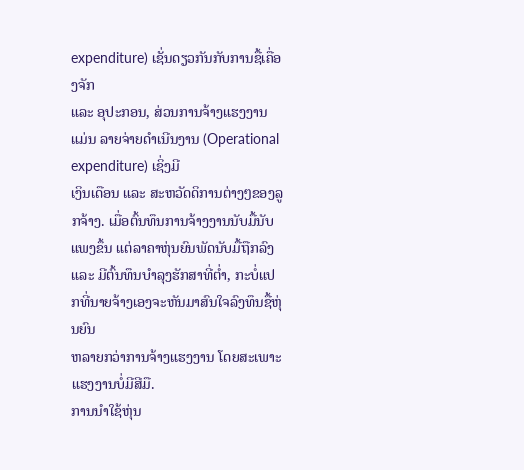expenditure) ເຊັ່ນດຽວກັນກັບການຊື້ເຄື່ອງຈັກ
ແລະ ອຸປະກອນ, ສ່ວນການຈ້າງແຮງງານ ແມ່ນ ລາຍຈ່າຍດໍາເນີນງານ (Operational
expenditure) ເຊິ່ງມີ
ເງິນເດືອນ ແລະ ສະຫວັດດິການຕ່າງໆຂອງລູກຈ້າງ. ເມື່ອຕົ້ນທຶນການຈ້າງງານນັບມື້ນັບແພງຂຶ້ນ ແຕ່ລາຄາຫຸ່ນຍົນພັດນັບມື້ຖືກລົງ
ແລະ ມີຕົ້ນທຶນບໍາລຸງຮັກສາທີ່ຕໍ່າ, ກະບໍ່ແປກທີ່ນາຍຈ້າງເອງຈະຫັນມາສົນໃຈລົງທຶນຊື້ຫຸ່ນຍົນ
ຫລາຍກວ່າການຈ້າງແຮງງານ ໂດຍສະເພາະແຮງງານບໍ່ມີສີມື.
ການນໍາໃຊ້ຫຸ່ນ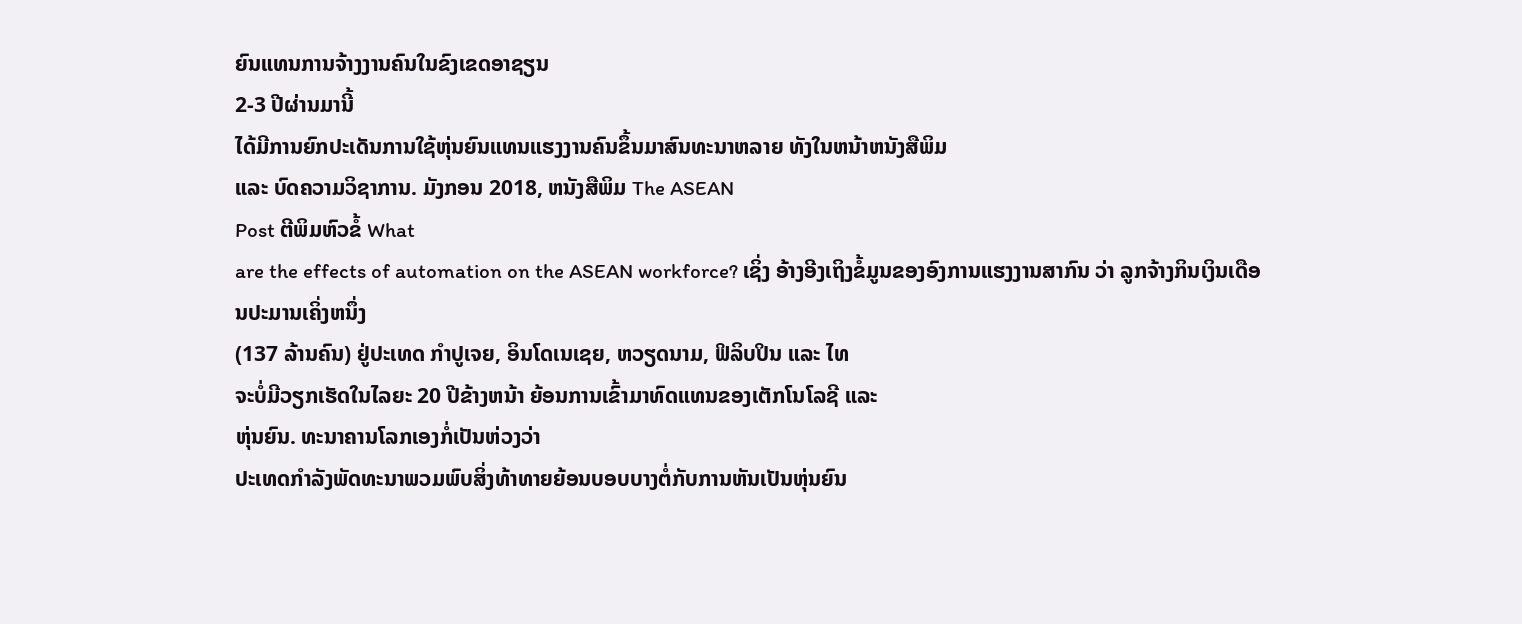ຍົນແທນການຈ້າງງານຄົນໃນຂົງເຂດອາຊຽນ
2-3 ປີຜ່ານມານີ້
ໄດ້ມີການຍົກປະເດັນການໃຊ້ຫຸ່ນຍົນແທນແຮງງານຄົນຂຶ້ນມາສົນທະນາຫລາຍ ທັງໃນຫນ້າຫນັງສືພິມ
ແລະ ບົດຄວາມວິຊາການ. ມັງກອນ 2018, ຫນັງສືພິມ The ASEAN
Post ຕີພິມຫົວຂໍ້ What
are the effects of automation on the ASEAN workforce? ເຊິ່ງ ອ້າງອີງເຖິງຂໍ້ມູນຂອງອົງການແຮງງານສາກົນ ວ່າ ລູກຈ້າງກິນເງິນເດືອນປະມານເຄິ່ງຫນຶ່ງ
(137 ລ້ານຄົນ) ຢູ່ປະເທດ ກຳປູເຈຍ, ອິນໂດເນເຊຍ, ຫວຽດນາມ, ຟິລິບປິນ ແລະ ໄທ
ຈະບໍ່ມີວຽກເຮັດໃນໄລຍະ 20 ປີຂ້າງຫນ້າ ຍ້ອນການເຂົ້າມາທົດແທນຂອງເຕັກໂນໂລຊີ ແລະ
ຫຸ່ນຍົນ. ທະນາຄານໂລກເອງກໍ່ເປັນຫ່ວງວ່າ
ປະເທດກຳລັງພັດທະນາພວມພົບສິ່ງທ້າທາຍຍ້ອນບອບບາງຕໍ່ກັບການຫັນເປັນຫຸ່ນຍົນ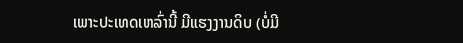ເພາະປະເທດເຫລົ່ານີ້ ມີແຮງງານດິບ (ບໍ່ມີ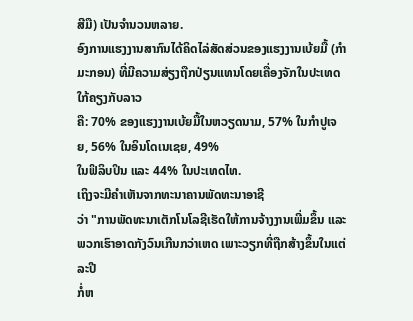ສີມື) ເປັນຈໍານວນຫລາຍ.
ອົງການແຮງງານສາກົນໄດ້ຄິດໄລ່ສັດສ່ວນຂອງແຮງງານເບ້ຍມື້ (ກໍາມະກອນ) ທີ່ມີຄວາມສ່ຽງຖືກປ່ຽນແທນໂດຍເຄື່ອງຈັກໃນປະເທດໃກ້ຄຽງກັບລາວ
ຄື: 70% ຂອງແຮງງານເບ້ຍມື້ໃນຫວຽດນາມ, 57% ໃນກຳປູເຈຍ, 56% ໃນອິນໂດເນເຊຍ, 49%
ໃນຟິລິບປິນ ແລະ 44% ໃນປະເທດໄທ.
ເຖິງຈະມີຄຳເຫັນຈາກທະນາຄານພັດທະນາອາຊີ
ວ່າ "ການພັດທະນາເຕັກໂນໂລຊີເຮັດໃຫ້ການຈ້າງງານເພີ່ມຂຶ້ນ ແລະ
ພວກເຮົາອາດກັງວົນເກີນກວ່າເຫດ ເພາະວຽກທີ່ຖືກສ້າງຂຶ້ນໃນແຕ່ລະປີ
ກໍ່ຫ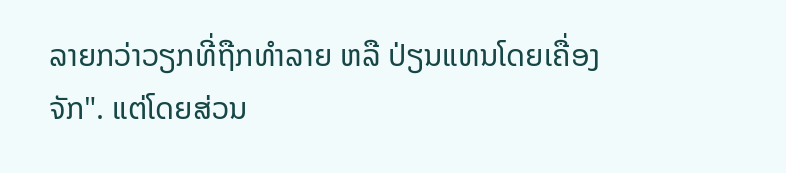ລາຍກວ່າວຽກທີ່ຖືກທໍາລາຍ ຫລື ປ່ຽນແທນໂດຍເຄື່ອງຈັກ". ແຕ່ໂດຍສ່ວນ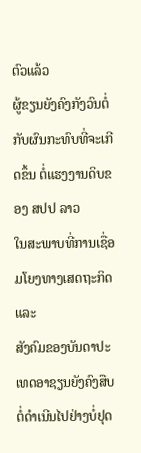ຕົວແລ້ວ
ຜູ້ຂຽນຍັງຄົງກັງວົນຕໍ່ກັບຜົນກະທົບທີ່ຈະເກີດຂຶ້ນ ຕໍ່ແຮງງານດິບຂອງ ສປປ ລາວ
ໃນສະພາບທີ່ການເຊື່ອມໂຍງທາງເສດຖະກິດ ແລະ
ສັງຄົມຂອງບັນດາປະເທດອາຊຽນຍັງຄົງສືບຕໍ່ດຳເນີນໄປຢ່າງບໍ່ຢຸດ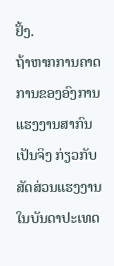ຢັ້ງ.
ຖ້າຫາກການຄາດການຂອງອົງການແຮງງານສາກົນເປັນຈິງ ກ່ຽວກັບສັດສ່ວນແຮງງານໃນບັນດາປະເທດ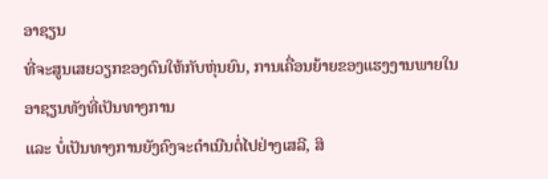ອາຊຽນ
ທີ່ຈະສູນເສຍວຽກຂອງຕົນໃຫ້ກັບຫຸ່ນຍົນ, ການເຄື່ອນຍ້າຍຂອງແຮງງານພາຍໃນອາຊຽນທັງທີ່ເປັນທາງການ
ແລະ ບໍ່ເປັນທາງການຍັງຄົງຈະດຳເນີນຕໍ່ໄປຢ່າງເສລີ, ສິ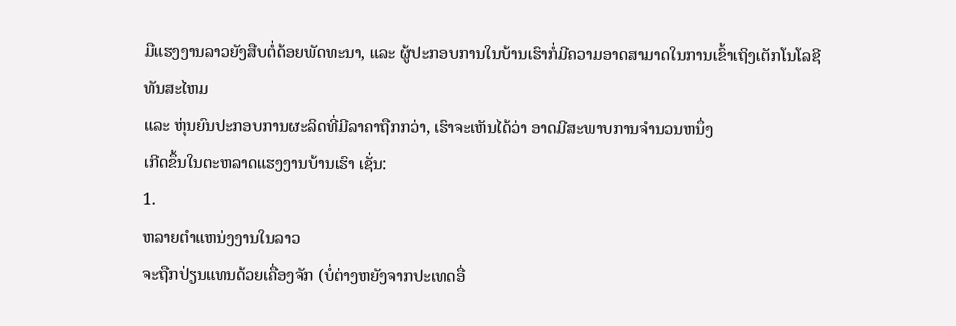ມືແຮງງານລາວຍັງສືບຕໍ່ດ້ອຍພັດທະນາ, ແລະ ຜູ້ປະກອບການໃນບ້ານເຮົາກໍ່ມີຄວາມອາດສາມາດໃນການເຂົ້າເຖິງເຕັກໂນໂລຊີທັນສະໄຫມ
ແລະ ຫຸ່ນຍົນປະກອບການຜະລິດທີ່ມີລາຄາຖືກກວ່າ, ເຮົາຈະເຫັນໄດ້ວ່າ ອາດມີສະພາບການຈໍານວນຫນຶ່ງ
ເກີດຂຶ້ນໃນຕະຫລາດແຮງງານບ້ານເຮົາ ເຊັ່ນ:
1.
ຫລາຍຕໍາແຫນ່ງງານໃນລາວ
ຈະຖືກປ່ຽນແທນດ້ວຍເຄື່ອງຈັກ (ບໍ່ຕ່າງຫຍັງຈາກປະເທດອື່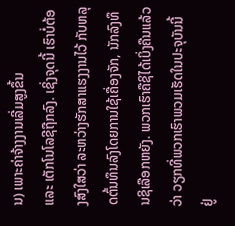ນ) ເພາະຄ່າຈ້າງງານເລີ່ມສູງຂຶ້ນ
ແລະ ເຕັກໂນໂລຊີຖືກລົງ. ເຊິ່ງຈຸດນີ້ ເຮົາບໍ່ຕ້ອງສົງໃສວ່າ ລະຫວ່າງຮັກສາແຮງງານໄວ້ ກັບຫລຸດຕົ້ນທຶນລົງໂດຍການໃຊ້ເຄື່ອງຈັກ, ນັກລົງທຶນຊິເລືອກຫຍັງ. ພວກເຮົາຄືຊິໄດ້ເບິ່ງຄືນແລ້ວວ່າ ວຽກທີ່ພວກເຮົາພວມເຮັດໃນປະຈຸບັນນີ້ ຢູ່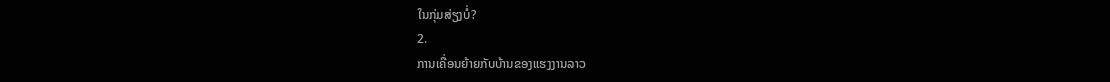ໃນກຸ່ມສ່ຽງບໍ່?
2.
ການເຄື່ອນຍ້າຍກັບບ້ານຂອງແຮງງານລາວ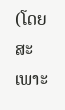(ໂດຍສະເພາະ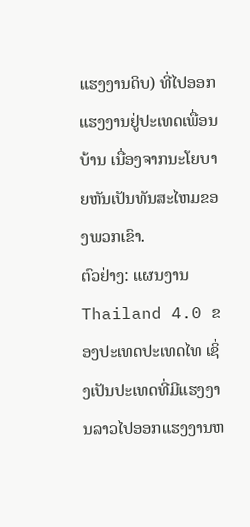ແຮງງານດິບ) ທີ່ໄປອອກແຮງງານຢູ່ປະເທດເພື່ອນບ້ານ ເນື່ອງຈາກນະໂຍບາຍຫັນເປັນທັນສະໄຫມຂອງພວກເຂົາ.
ຕົວຢ່າງ: ແຜນງານ Thailand 4.0 ຂອງປະເທດປະເທດໄທ ເຊິ່ງເປັນປະເທດທີ່ມີແຮງງານລາວໄປອອກແຮງງານຫ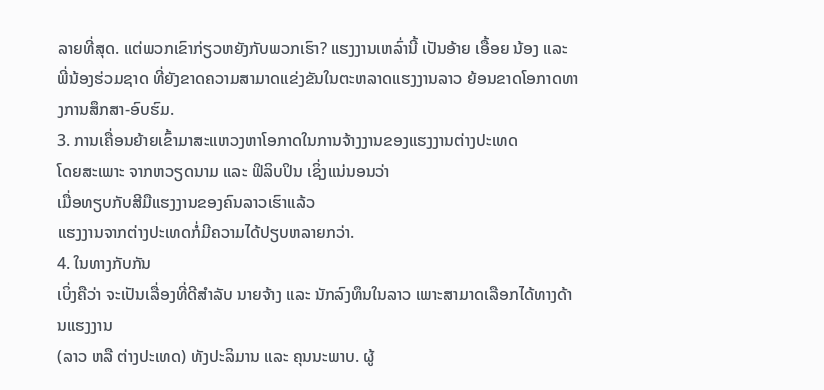ລາຍທີ່ສຸດ. ແຕ່ພວກເຂົາກ່ຽວຫຍັງກັບພວກເຮົາ? ແຮງງານເຫລົ່ານີ້ ເປັນອ້າຍ ເອື້ອຍ ນ້ອງ ແລະ ພີ່ນ້ອງຮ່ວມຊາດ ທີ່ຍັງຂາດຄວາມສາມາດແຂ່ງຂັນໃນຕະຫລາດແຮງງານລາວ ຍ້ອນຂາດໂອກາດທາງການສຶກສາ-ອົບຮົມ.
3. ການເຄື່ອນຍ້າຍເຂົ້າມາສະແຫວງຫາໂອກາດໃນການຈ້າງງານຂອງແຮງງານຕ່າງປະເທດ
ໂດຍສະເພາະ ຈາກຫວຽດນາມ ແລະ ຟິລິບປິນ ເຊິ່ງແນ່ນອນວ່າ
ເມື່ອທຽບກັບສີມືແຮງງານຂອງຄົນລາວເຮົາແລ້ວ
ແຮງງານຈາກຕ່າງປະເທດກໍ່ມີຄວາມໄດ້ປຽບຫລາຍກວ່າ.
4. ໃນທາງກັບກັນ
ເບິ່ງຄືວ່າ ຈະເປັນເລື່ອງທີ່ດີສຳລັບ ນາຍຈ້າງ ແລະ ນັກລົງທຶນໃນລາວ ເພາະສາມາດເລືອກໄດ້ທາງດ້ານແຮງງານ
(ລາວ ຫລື ຕ່າງປະເທດ) ທັງປະລິມານ ແລະ ຄຸນນະພາບ. ຜູ້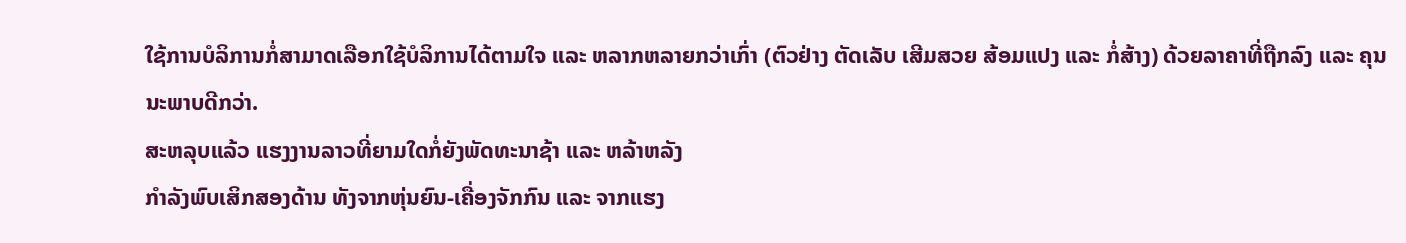ໃຊ້ການບໍລິການກໍ່ສາມາດເລືອກໃຊ້ບໍລິການໄດ້ຕາມໃຈ ແລະ ຫລາກຫລາຍກວ່າເກົ່າ (ຕົວຢ່າງ ຕັດເລັບ ເສີມສວຍ ສ້ອມແປງ ແລະ ກໍ່ສ້າງ) ດ້ວຍລາຄາທີ່ຖືກລົງ ແລະ ຄຸນນະພາບດີກວ່າ.
ສະຫລຸບແລ້ວ ແຮງງານລາວທີ່ຍາມໃດກໍ່ຍັງພັດທະນາຊ້າ ແລະ ຫລ້າຫລັງ
ກໍາລັງພົບເສິກສອງດ້ານ ທັງຈາກຫຸ່ນຍົນ-ເຄື່ອງຈັກກົນ ແລະ ຈາກແຮງ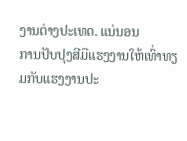ງານຕ່າງປະເທດ. ແນ່ນອນ
ການປັບປຸງສີມືແຮງງານໃຫ້ເທົ່າທຽມກັບແຮງງານປະ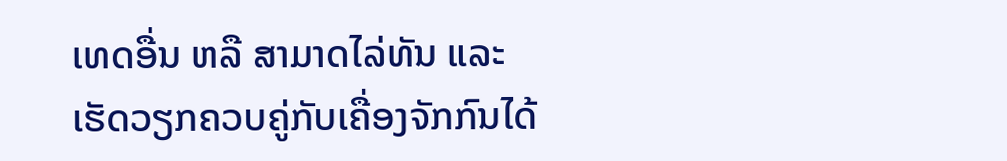ເທດອື່ນ ຫລື ສາມາດໄລ່ທັນ ແລະ
ເຮັດວຽກຄວບຄູ່ກັບເຄື່ອງຈັກກົນໄດ້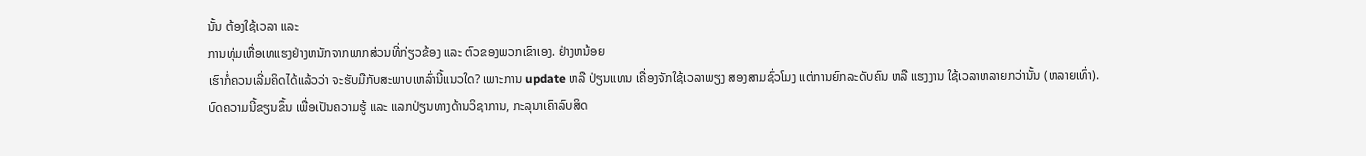ນັ້ນ ຕ້ອງໃຊ້ເວລາ ແລະ
ການທຸ່ມເຫື່ອເທແຮງຢ່າງຫນັກຈາກພາກສ່ວນທີ່ກ່ຽວຂ້ອງ ແລະ ຕົວຂອງພວກເຂົາເອງ. ຢ່າງຫນ້ອຍ
ເຮົາກໍ່ຄວນເລີ່ມຄິດໄດ້ແລ້ວວ່າ ຈະຮັບມືກັບສະພາບເຫລົ່ານີ້ແນວໃດ? ເພາະການ update ຫລື ປ່ຽນແທນ ເຄື່ອງຈັກໃຊ້ເວລາພຽງ ສອງສາມຊົ່ວໂມງ ແຕ່ການຍົກລະດັບຄົນ ຫລື ແຮງງານ ໃຊ້ເວລາຫລາຍກວ່ານັ້ນ (ຫລາຍເທົ່າ).
ບົດຄວາມນີ້ຂຽນຂຶ້ນ ເພື່ອເປັນຄວາມຮູ້ ແລະ ແລກປ່ຽນທາງດ້ານວິຊາການ, ກະລຸນາເຄົາລົບສິດ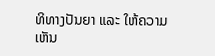ທິທາງປັນຍາ ແລະ ໃຫ້ຄວາມເຫັນ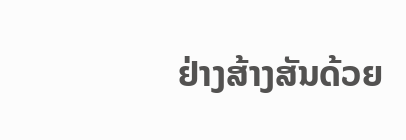ຢ່າງສ້າງສັນດ້ວຍ